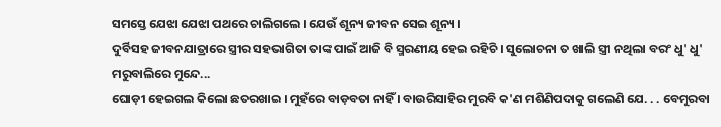ସମସ୍ତେ ଯେଝା ଯେଝା ପଥରେ ଚାଲିଗଲେ । ଯେଉଁ ଶୂନ୍ୟ ଜୀବନ ସେଇ ଶୂନ୍ୟ ।
ଦୁର୍ବିସହ ଜୀବନଯାତ୍ରାରେ ସ୍ତ୍ରୀର ସହଭାଗିତା ତାଙ୍କ ପାଇଁ ଆଜି ବି ସ୍ମରଣୀୟ ହେଇ ରହିଚି । ସୁଲୋଚନା ତ ଖାଲି ସ୍ତ୍ରୀ ନଥିଲା ବରଂ ଧୁ' ଧୁ' ମରୁବାଲିରେ ମୁନ୍ଦେ...
ଘୋଡ଼ୀ ହେଇଗଲ କିଲୋ ଛତରଖାଇ । ମୁହଁରେ ବାଡ଼ବତା ନାହିଁ । ବାଉରିସାହିର ମୁରବି କ'ଣ ମଶିଣିପଦାକୁ ଗଲେଣି ଯେ. . . ବେମୁରବା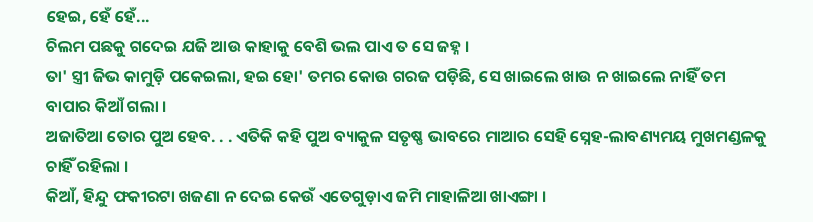ହେଇ, ହେଁ ହେଁ...
ଚିଲମ ପଛକୁ ଗଦେଇ ଯଜି ଆଉ କାହାକୁ ବେଶି ଭଲ ପାଏ ତ ସେ ଜହ୍ନ ।
ତା' ସ୍ତ୍ରୀ ଜିଭ କାମୁଡ଼ି ପକେଇଲା, ହଇ ହୋ' ତମର କୋଉ ଗରଜ ପଡ଼ିଛି, ସେ ଖାଇଲେ ଖାଉ ନ ଖାଇଲେ ନାହିଁ ତମ ବାପାର କିଆଁ ଗଲା ।
ଅଜାତିଆ ତୋର ପୁଅ ହେବ. . . ଏତିକି କହି ପୁଅ ବ୍ୟାକୁଳ ସତୃଷ୍ଣ ଭାବରେ ମାଆର ସେହି ସ୍ନେହ-ଲାବଣ୍ୟମୟ ମୁଖମଣ୍ଡଳକୁ ଚାହିଁ ରହିଲା ।
କିଆଁ, ହିନ୍ଦୁ ଫକୀରଟା ଖଜଣା ନ ଦେଇ କେଉଁ ଏତେଗୁଡ଼ାଏ ଜମି ମାହାଳିଆ ଖାଏଙ୍ଗା ।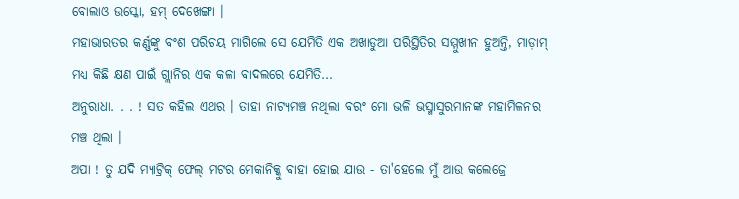ବୋଲାଓ ଉସ୍କୋ, ହମ୍ ଦେଖେଙ୍ଗା ।
ମହାଭାରତର କର୍ଣ୍ଣଙ୍କୁ ବଂଶ ପରିଚୟ ମାଗିଲେ ସେ ଯେମିତି ଏକ ଅଖାଡୁଆ ପରିସ୍ଥିତିର ସମ୍ମୁଖୀନ ହୁଅନ୍ତି, ମାଡ଼ାମ୍ ମଧ୍ୟ କିଛି କ୍ଷଣ ପାଇଁ ଗ୍ଲାନିର ଏକ କଳା ବାଦଲରେ ଯେମିତି...
ଅନୁରାଧା. . . ! ସତ କହିଲ ଏଥର । ତାହା ନାଟ୍ୟମଞ୍ଚ ନଥିଲା ବରଂ ମୋ ଭଳି ଭସ୍ମାସୁରମାନଙ୍କ ମହାମିଳନର ମଞ୍ଚ ଥିଲା ।
ଅପା ! ତୁ ଯଦି ମ୍ୟାଟ୍ରିକ୍ ଫେଲ୍ ମଟର ମେକାନିକ୍କୁ ବାହା ହୋଇ ଯାଉ - ତା'ହେଲେ ମୁଁ ଆଉ କଲେଜ୍ରେ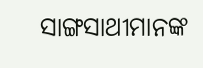ସାଙ୍ଗସାଥୀମାନଙ୍କ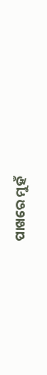ପାଖରେ ମୁହଁ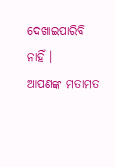ଦେଖାଇପାରିବି ନାହିଁ ।
ଆପଣଙ୍କ ମତାମତ